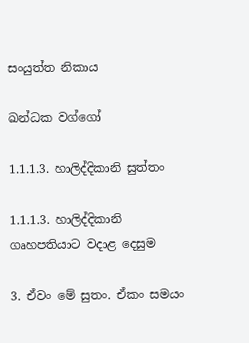සංයුත්ත නිකාය

ඛන්ධක වග්ගෝ

1.1.1.3. හාලිද්දිකානි සුත්තං

1.1.1.3. හාලිද්දිකානි ගෘහපතියාට වදාළ දෙසුම

3. ඒවං මේ සුතං. ඒකං සමයං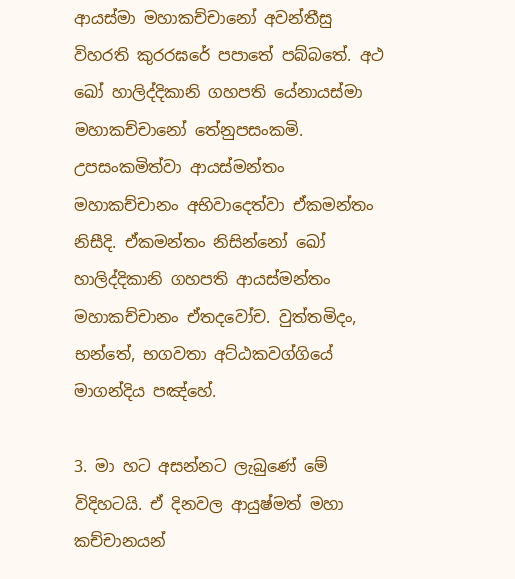ආයස්‌මා මහාකච්‌චානෝ අවන්‌තීසු විහරති කුරරඝරේ පපාතේ පබ්‌බතේ. අථ ඛෝ හාලිද්‌දිකානි ගහපති යේනායස්‌මා මහාකච්‌චානෝ තේනුපසංකමි. උපසංකමිත්‌වා ආයස්‌මන්‌තං මහාකච්‌චානං අභිවාදෙත්‌වා ඒකමන්තං නිසීදි. ඒකමන්තං නිසින්නෝ ඛෝ හාලිද්‌දිකානි ගහපති ආයස්‌මන්‌තං මහාකච්‌චානං ඒතදවෝච. වුත්‌තමිදං, භන්තේ, භගවතා අට්‌ඨකවග්‌ගියේ මාගන්දිය පඤ්‌හේ.

3. මා හට අසන්නට ලැබුණේ මේ විදිහටයි. ඒ දිනවල ආයුෂ්මත් මහා කච්චානයන්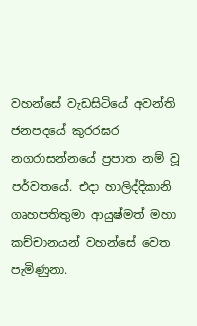වහන්සේ වැඩසිටියේ අවන්ති ජනපදයේ කුරරඝර නගරාසන්නයේ ප්‍රපාත නම් වූ පර්වතයේ. එදා හාලිද්දිකානි ගෘහපතිතුමා ආයුෂ්මත් මහා කච්චානයන් වහන්සේ වෙත පැමිණුනා.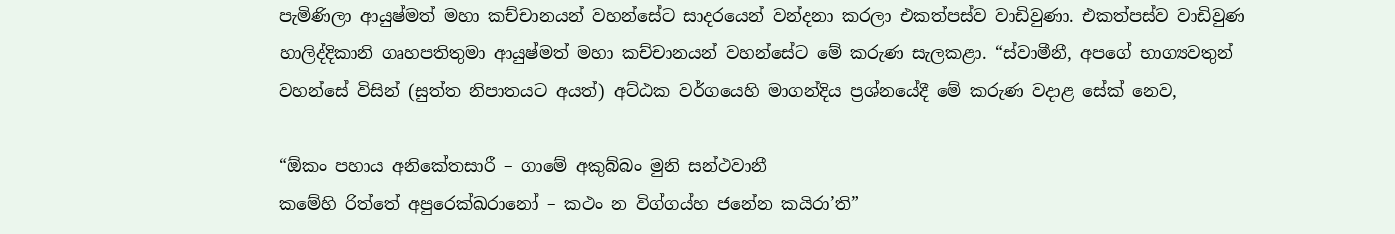පැමිණිලා ආයුෂ්මත් මහා කච්චානයන් වහන්සේට සාදරයෙන් වන්දනා කරලා එකත්පස්ව වාඩිවුණා. එකත්පස්ව වාඩිවුණ හාලිද්දිකානි ගෘහපතිතුමා ආයුෂ්මත් මහා කච්චානයන් වහන්සේට මේ කරුණ සැලකළා. “ස්වාමීනී, අපගේ භාග්‍යවතුන් වහන්සේ විසින් (සුත්ත නිපාතයට අයත්) අට්ඨක වර්ගයෙහි මාගන්දිය ප්‍රශ්නයේදී මේ කරුණ වදාළ සේක් නෙව,

“ඕකං පහාය අනිකේතසාරී – ගාමේ අකුබ්බං මුනි සන්ථවානී
කමේහි රිත්තේ අපුරෙක්ඛරානෝ – කථං න විග්ගය්හ ජනේන කයිරා’ති”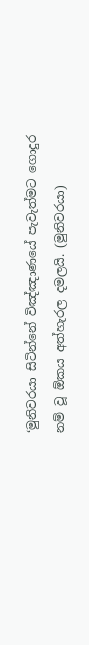‘මුනිවරයා සිටින්නේ විඤ්ඤාණයේ පැවැත්මට ගොදුර නම් වූ ඕකය අත්හැරල දමලයි. (මුනිවරයා)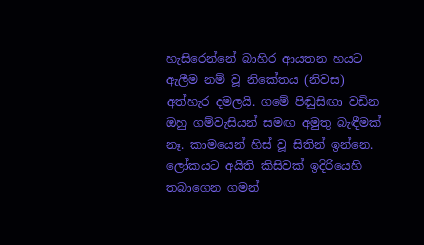හැසිරෙන්නේ බාහිර ආයතන හයට ඇලීම නම් වූ නිකේතය (නිවස) අත්හැර දමලයි. ගමේ පිඬුසිඟා වඩින ඔහු ගම්වැසියන් සමඟ අමුතු බැඳීමක් නෑ. කාමයෙන් හිස් වූ සිතින් ඉන්නෙ. ලෝකයට අයිති කිසිවක් ඉදිරියෙහි තබාගෙන ගමන්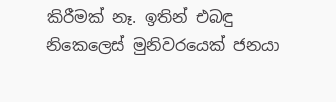කිරීමක් නෑ. ඉතින් එබඳු නිකෙලෙස් මුනිවරයෙක් ජනයා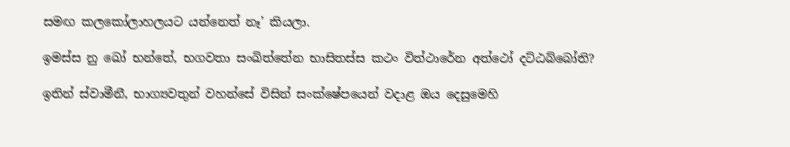සමඟ කලකෝලාහලයට යන්නෙත් නෑ’ කියලා.

ඉමස්‌ස නු ඛෝ භන්තේ, භගවතා සංඛිත්‌තේන භාසිතස්‌ස කථං විත්ථාරේන අත්ථෝ දට්ඨබ්බෝති?

ඉතින් ස්වාමීනී, භාග්‍යවතුන් වහන්සේ විසින් සංක්ෂේපයෙන් වදාළ ඔය දෙසුමෙහි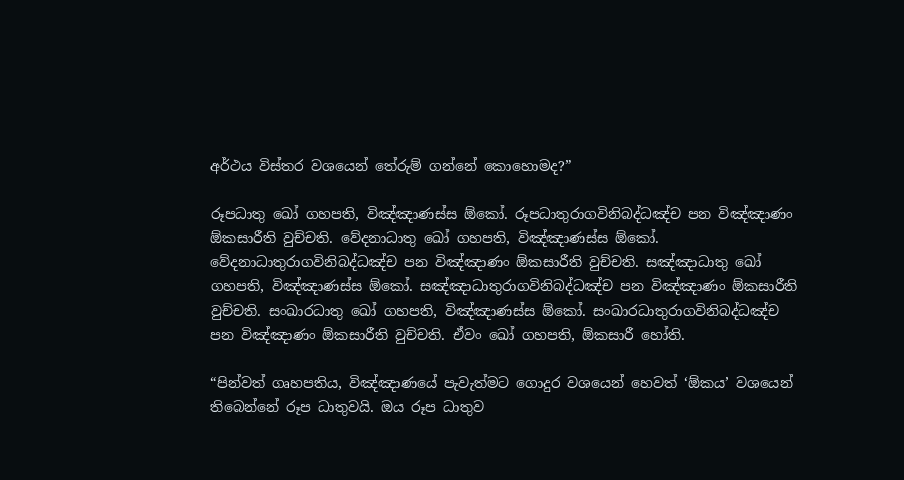අර්ථය විස්තර වශයෙන් තේරුම් ගන්නේ කොහොමද?”

රූපධාතු ඛෝ ගහපති, විඤ්‌ඤාණස්‌ස ඕකෝ. රූපධාතුරාගවිනිබද්ධඤ්‌ච පන විඤ්‌ඤාණං ඕකසාරීති වුච්‌චති. වේදනාධාතු ඛෝ ගහපති, විඤ්‌ඤාණස්‌ස ඕකෝ. වේදනාධාතුරාගවිනිබද්ධඤ්‌ච පන විඤ්‌ඤාණං ඕකසාරීති වුච්‌චති. සඤ්‌ඤාධාතු ඛෝ ගහපති, විඤ්‌ඤාණස්‌ස ඕකෝ. සඤ්‌ඤාධාතුරාගවිනිබද්‌ධඤ්‌ච පන විඤ්‌ඤාණං ඕකසාරීති වුච්‌චති. සංඛාරධාතු ඛෝ ගහපති, විඤ්‌ඤාණස්‌ස ඕකෝ. සංඛාරධාතුරාගවිනිබද්ධඤ්‌ච පන විඤ්‌ඤාණං ඕකසාරීති වුච්‌චති. ඒවං ඛෝ ගහපති, ඕකසාරී හෝති.

“පින්වත් ගෘහපතිය, විඤ්ඤාණයේ පැවැත්මට ගොදුර වශයෙන් හෙවත් ‘ඕකය’ වශයෙන් තිබෙන්නේ රූප ධාතුවයි. ඔය රූප ධාතුව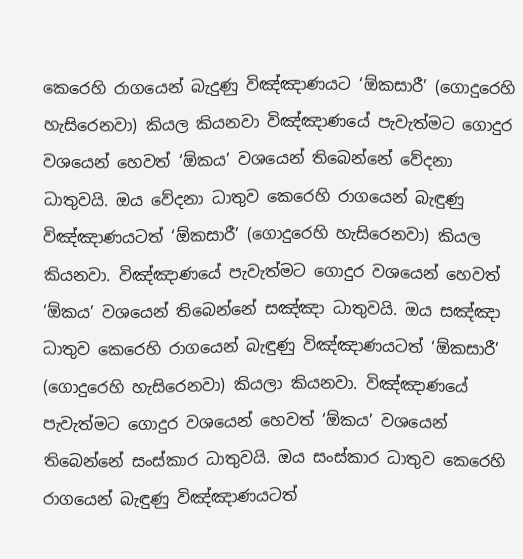කෙරෙහි රාගයෙන් බැදුණු විඤ්ඤාණයට ‘ඕකසාරී’ (ගොදුරෙහි හැසිරෙනවා) කියල කියනවා විඤ්ඤාණයේ පැවැත්මට ගොදුර වශයෙන් හෙවත් ‘ඕකය’ වශයෙන් තිබෙන්නේ වේදනා ධාතුවයි. ඔය වේදනා ධාතුව කෙරෙහි රාගයෙන් බැඳුණු විඤ්ඤාණයටත් ‘ඕකසාරී’ (ගොදුරෙහි හැසිරෙනවා) කියල කියනවා. විඤ්ඤාණයේ පැවැත්මට ගොදුර වශයෙන් හෙවත් ‘ඕකය’ වශයෙන් තිබෙන්නේ සඤ්ඤා ධාතුවයි. ඔය සඤ්ඤා ධාතුව කෙරෙහි රාගයෙන් බැඳුණු විඤ්ඤාණයටත් ‘ඕකසාරී’ (ගොදුරෙහි හැසිරෙනවා) කියලා කියනවා. විඤ්ඤාණයේ පැවැත්මට ගොදුර වශයෙන් හෙවත් ‘ඕකය’ වශයෙන් තිබෙන්නේ සංස්කාර ධාතුවයි. ඔය සංස්කාර ධාතුව කෙරෙහි රාගයෙන් බැඳුණු විඤ්ඤාණයටත්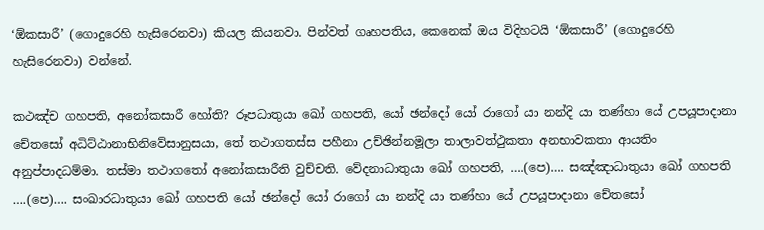‘ඕකසාරී’ (ගොදුරෙහි හැසිරෙනවා) කියල කියනවා. පින්වත් ගෘහපතිය, කෙනෙක් ඔය විදිහටයි ‘ඕකසාරී’ (ගොදුරෙහි හැසිරෙනවා) වන්නේ.

කථඤ්‌ච ගහපති, අනෝකසාරී හෝති? රූපධාතුයා ඛෝ ගහපති, යෝ ඡන්දෝ යෝ රාගෝ යා නන්‌දි යා තණ්‌හා යේ උපයූපාදානා චේතසෝ අධිට්‌ඨානාභිනිවේසානුසයා, තේ තථාගතස්‌ස පහීනා උච්‌ඡින්‌නමූලා තාලාවත්‌ථුකතා අනභාවකතා ආයතිං අනුප්‌පාදධම්‌මා. තස්‌මා තථාගතෝ අනෝකසාරීති වුච්‌චති. වේදනාධාතුයා ඛෝ ගහපති, ….(පෙ)…. සඤ්‌ඤාධාතුයා ඛෝ ගහපති ….(පෙ)…. සංඛාරධාතුයා ඛෝ ගහපති යෝ ඡන්දෝ යෝ රාගෝ යා නන්දි යා තණ්‌හා යේ උපයූපාදානා චේතසෝ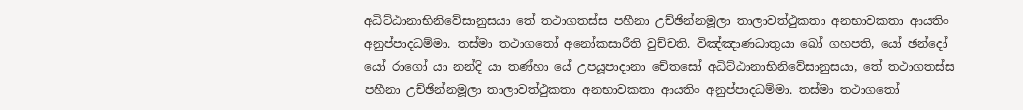අධිට්‌ඨානාභිනිවේසානුසයා තේ තථාගතස්‌ස පහීනා උච්‌ඡින්‌නමූලා තාලාවත්‌ථුකතා අනභාවකතා ආයතිං අනුප්‌පාදධම්‌මා. තස්‌මා තථාගතෝ අනෝකසාරීති වුච්‌චති. විඤ්‌ඤාණධාතුයා ඛෝ ගහපති, යෝ ඡන්දෝ යෝ රාගෝ යා නන්‌දි යා තණ්‌හා යේ උපයූපාදානා චේතසෝ අධිට්‌ඨානාභිනිවේසානුසයා, තේ තථාගතස්‌ස පහීනා උච්‌ඡින්‌නමූලා තාලාවත්‌ථුකතා අනභාවකතා ආයතිං අනුප්‌පාදධම්‌මා. තස්‌මා තථාගතෝ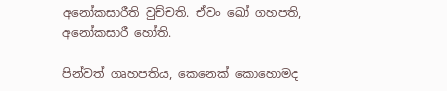අනෝකසාරීති වුච්‌චති. ඒවං ඛෝ ගහපති, අනෝකසාරී හෝති.

පින්වත් ගෘහපතිය, කෙනෙක් කොහොමද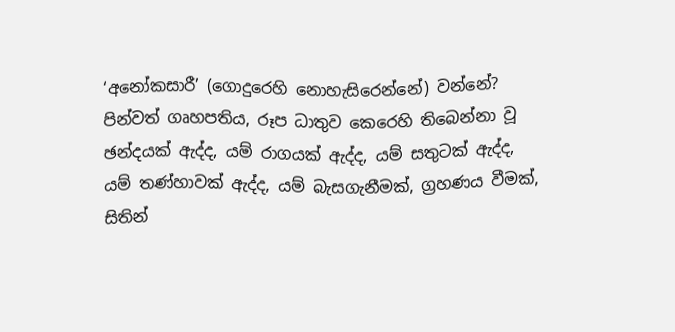‘අනෝකසාරී’ (ගොදුරෙහි නොහැසිරෙන්නේ) වන්නේ? පින්වත් ගෘහපතිය, රූප ධාතුව කෙරෙහි තිබෙන්නා වූ ඡන්දයක් ඇද්ද, යම් රාගයක් ඇද්ද, යම් සතුටක් ඇද්ද, යම් තණ්හාවක් ඇද්ද, යම් බැසගැනීමක්, ග්‍රහණය වීමක්, සිතින්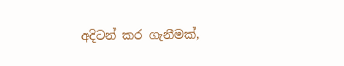අදිටන් කර ගැනීමක්,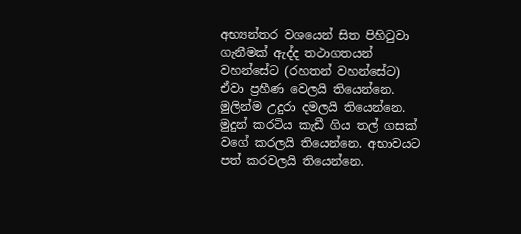අභ්‍යන්තර වශයෙන් සිත පිහිටුවා ගැනීමක් ඇද්ද තථාගතයන් වහන්සේට (රහතන් වහන්සේට) ඒවා ප්‍රහීණ වෙලයි තියෙන්නෙ. මුලින්ම උදුරා දමලයි තියෙන්නෙ. මුදුන් කරටිය කැඩී ගිය තල් ගසක් වගේ කරලයි තියෙන්නෙ. අභාවයට පත් කරවලයි තියෙන්නෙ.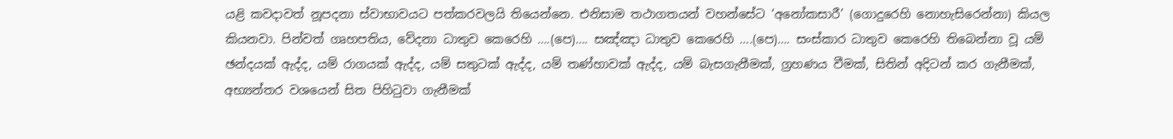යළි කවදාවත් නූපදනා ස්වාභාවයට පත්කරවලයි තියෙන්නෙ. එනිසාම තථාගතයන් වහන්සේට ‘අනෝකසාරී’ (ගොදුරෙහි නොහැසිරෙන්නා) කියල කියනවා. පින්වත් ගෘහපතිය, වේදනා ධාතුව කෙරෙහි ….(පෙ)…. සඤ්ඤා ධාතුව කෙරෙහි ….(පෙ)…. සංස්කාර ධාතුව කෙරෙහි තිබෙන්නා වූ යම් ඡන්දයක් ඇද්ද, යම් රාගයක් ඇද්ද, යම් සතුටක් ඇද්ද, යම් තණ්හාවක් ඇද්ද, යම් බැසගැනීමක්, ග්‍රහණය වීමක්, සිතින් අදිටන් කර ගැනීමක්, අභ්‍යන්තර වශයෙන් සිත පිහිටුවා ගැනීමක්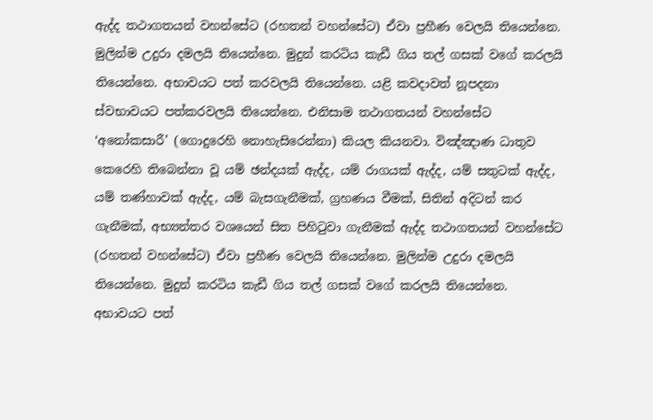ඇද්ද තථාගතයන් වහන්සේට (රහතන් වහන්සේට) ඒවා ප්‍රහීණ වෙලයි තියෙන්නෙ. මුලින්ම උදුරා දමලයි තියෙන්නෙ. මුදුන් කරටිය කැඩී ගිය තල් ගසක් වගේ කරලයි තියෙන්නෙ. අභාවයට පත් කරවලයි තියෙන්නෙ. යළි කවදාවත් නූපදනා ස්වභාවයට පත්කරවලයි තියෙන්නෙ. එනිසාම තථාගතයන් වහන්සේට ‘අනෝකසාරී’ (ගොදුරෙහි නොහැසිරෙන්නා) කියල කියනවා. විඤ්ඤාණ ධාතුව කෙරෙහි තිබෙන්නා වූ යම් ඡන්දයක් ඇද්ද, යම් රාගයක් ඇද්ද, යම් සතුටක් ඇද්ද, යම් තණ්හාවක් ඇද්ද, යම් බැසගැනීමක්, ග්‍රහණය වීමක්, සිතින් අදිටන් කර ගැනීමක්, අභ්‍යන්තර වශයෙන් සිත පිහිටුවා ගැනීමක් ඇද්ද තථාගතයන් වහන්සේට (රහතන් වහන්සේට) ඒවා ප්‍රහීණ වෙලයි තියෙන්නෙ. මුලින්ම උදුරා දමලයි තියෙන්නෙ. මුදුන් කරටිය කැඩී ගිය තල් ගසක් වගේ කරලයි තියෙන්නෙ. අභාවයට පත්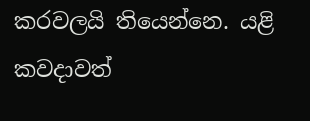කරවලයි තියෙන්නෙ. යළි කවදාවත්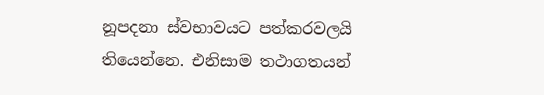නූපදනා ස්වභාවයට පත්කරවලයි තියෙන්නෙ. එනිසාම තථාගතයන්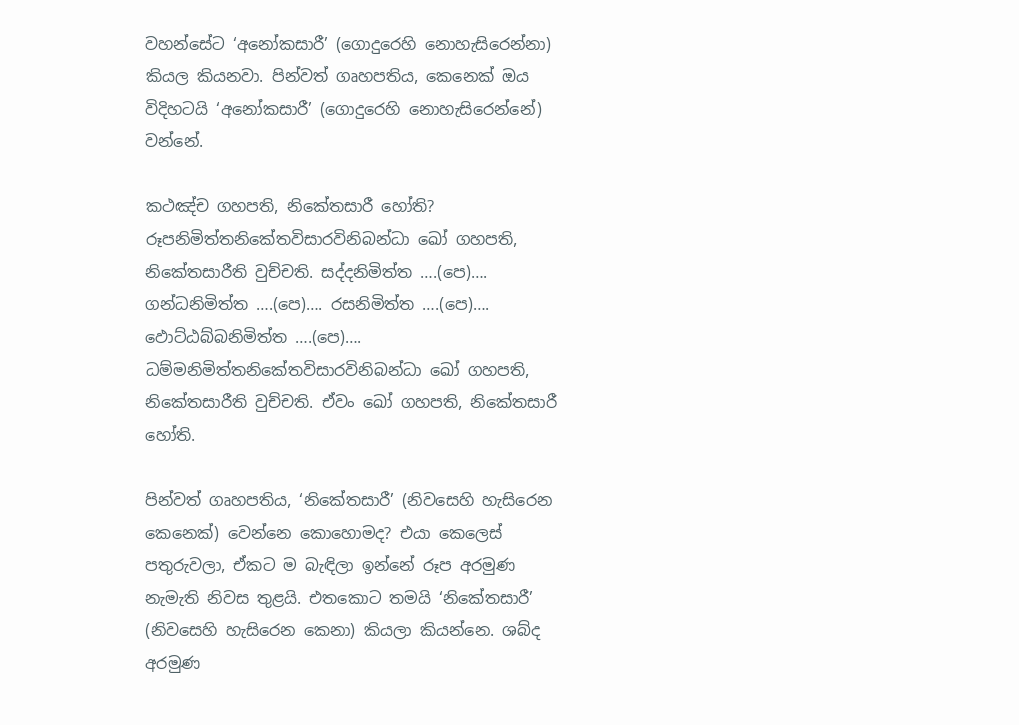වහන්සේට ‘අනෝකසාරී’ (ගොදුරෙහි නොහැසිරෙන්නා) කියල කියනවා. පින්වත් ගෘහපතිය, කෙනෙක් ඔය විදිහටයි ‘අනෝකසාරී’ (ගොදුරෙහි නොහැසිරෙන්නේ) වන්නේ.

කථඤ්‌ච ගහපති, නිකේතසාරී හෝති? රූපනිමිත්‌තනිකේතවිසාරවිනිබන්‌ධා ඛෝ ගහපති, නිකේතසාරීති වුච්‌චති. සද්‌දනිමිත්‌ත ….(පෙ)…. ගන්‌ධනිමිත්‌ත ….(පෙ)…. රසනිමිත්‌ත ….(පෙ)…. ඵොට්‌ඨබ්‌බනිමිත්‌ත ….(පෙ)…. ධම්‌මනිමිත්‌තනිකේතවිසාරවිනිබන්‌ධා ඛෝ ගහපති, නිකේතසාරීති වුච්‌චති. ඒවං ඛෝ ගහපති, නිකේතසාරී හෝති.

පින්වත් ගෘහපතිය, ‘නිකේතසාරී’ (නිවසෙහි හැසිරෙන කෙනෙක්) වෙන්නෙ කොහොමද? එයා කෙලෙස් පතුරුවලා, ඒකට ම බැඳිලා ඉන්නේ රූප අරමුණ නැමැති නිවස තුළයි. එතකොට තමයි ‘නිකේතසාරී’ (නිවසෙහි හැසිරෙන කෙනා) කියලා කියන්නෙ. ශබ්ද අරමුණ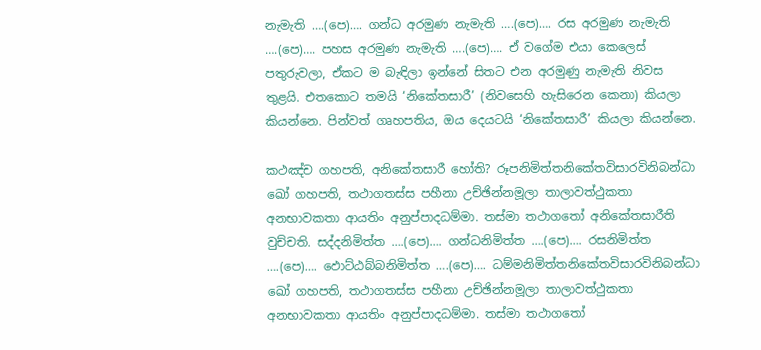නැමැති ….(පෙ)…. ගන්ධ අරමුණ නැමැති ….(පෙ)…. රස අරමුණ නැමැති ….(පෙ)…. පහස අරමුණ නැමැති ….(පෙ)…. ඒ වගේම එයා කෙලෙස් පතුරුවලා, ඒකට ම බැඳිලා ඉන්නේ සිතට එන අරමුණු නැමැති නිවස තුළයි. එතකොට තමයි ‘නිකේතසාරී’ (නිවසෙහි හැසිරෙන කෙනා) කියලා කියන්නෙ. පින්වත් ගෘහපතිය, ඔය දෙයටයි ‘නිකේතසාරී’ කියලා කියන්නෙ.

කථඤ්‌ච ගහපති, අනිකේතසාරී හෝති? රූපනිමිත්‌තනිකේතවිසාරවිනිබන්‌ධා ඛෝ ගහපති, තථාගතස්‌ස පහීනා උච්‌ඡින්‌නමූලා තාලාවත්‌ථුකතා අනභාවකතා ආයතිං අනුප්‌පාදධම්‌මා. තස්‌මා තථාගතෝ අනිකේතසාරීති වුච්‌චති. සද්‌දනිමිත්‌ත ….(පෙ)…. ගන්‌ධනිමිත්‌ත ….(පෙ)…. රසනිමිත්‌ත ….(පෙ)…. ඵොට්‌ඨබ්‌බනිමිත්‌ත ….(පෙ)…. ධම්‌මනිමිත්‌තනිකේතවිසාරවිනිබන්‌ධා ඛෝ ගහපති, තථාගතස්‌ස පහීනා උච්‌ඡින්‌නමූලා තාලාවත්‌ථුකතා අනභාවකතා ආයතිං අනුප්‌පාදධම්‌මා. තස්‌මා තථාගතෝ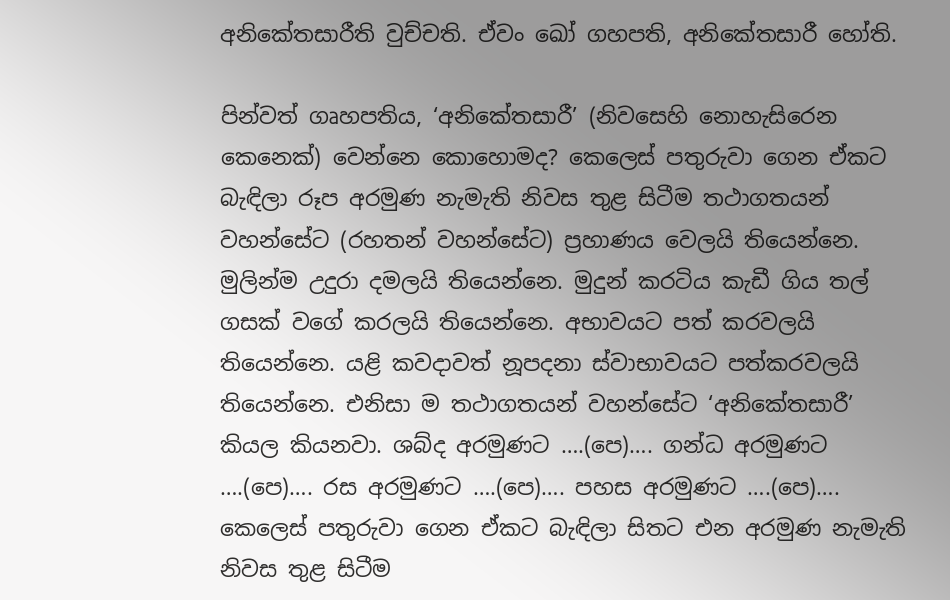අනිකේතසාරීති වුච්‌චති. ඒවං ඛෝ ගහපති, අනිකේතසාරී හෝති.

පින්වත් ගෘහපතිය, ‘අනිකේතසාරී’ (නිවසෙහි නොහැසිරෙන කෙනෙක්) වෙන්නෙ කොහොමද? කෙලෙස් පතුරුවා ගෙන ඒකට බැඳිලා රූප අරමුණ නැමැති නිවස තුළ සිටීම තථාගතයන් වහන්සේට (රහතන් වහන්සේට) ප්‍රහාණය වෙලයි තියෙන්නෙ. මුලින්ම උදුරා දමලයි තියෙන්නෙ. මුදුන් කරටිය කැඩී ගිය තල් ගසක් වගේ කරලයි තියෙන්නෙ. අභාවයට පත් කරවලයි තියෙන්නෙ. යළි කවදාවත් නූපදනා ස්වාභාවයට පත්කරවලයි තියෙන්නෙ. එනිසා ම තථාගතයන් වහන්සේට ‘අනිකේතසාරී’ කියල කියනවා. ශබ්ද අරමුණට ….(පෙ)…. ගන්ධ අරමුණට ….(පෙ)…. රස අරමුණට ….(පෙ)…. පහස අරමුණට ….(පෙ)…. කෙලෙස් පතුරුවා ගෙන ඒකට බැඳිලා සිතට එන අරමුණ නැමැති නිවස තුළ සිටීම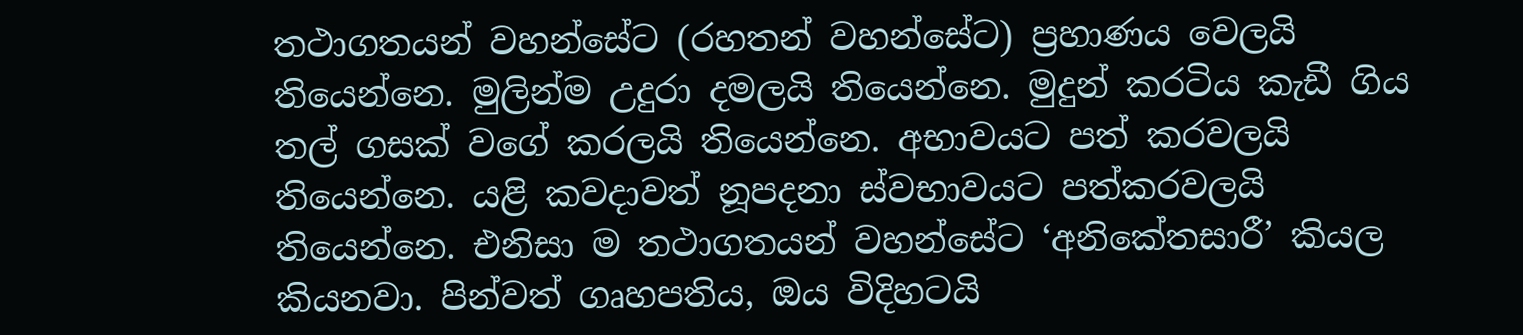තථාගතයන් වහන්සේට (රහතන් වහන්සේට) ප්‍රහාණය වෙලයි තියෙන්නෙ. මුලින්ම උදුරා දමලයි තියෙන්නෙ. මුදුන් කරටිය කැඩී ගිය තල් ගසක් වගේ කරලයි තියෙන්නෙ. අභාවයට පත් කරවලයි තියෙන්නෙ. යළි කවදාවත් නූපදනා ස්වභාවයට පත්කරවලයි තියෙන්නෙ. එනිසා ම තථාගතයන් වහන්සේට ‘අනිකේතසාරී’ කියල කියනවා. පින්වත් ගෘහපතිය, ඔය විදිහටයි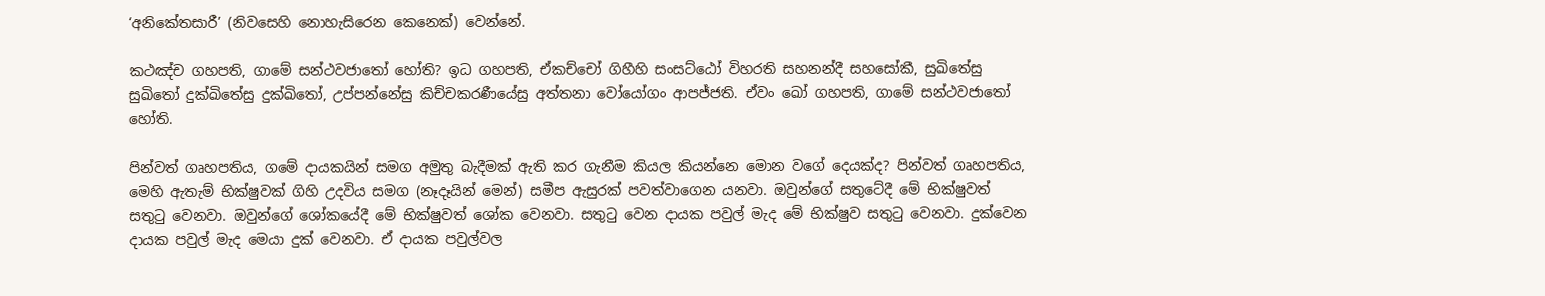‘අනිකේතසාරී’ (නිවසෙහි නොහැසිරෙන කෙනෙක්) වෙන්නේ.

කථඤ්‌ච ගහපති, ගාමේ සන්‌ථවජාතෝ හෝති? ඉධ ගහපති, ඒකච්චෝ ගිහීහි සංසට්‌ඨෝ විහරති සහනන්දී සහසෝකී, සුඛිතේසු සුඛිතෝ දුක්‌ඛිතේසු දුක්‌ඛිතෝ, උප්‌පන්‌නේසු කිච්‌චකරණීයේසු අත්‌තනා වෝයෝගං ආපජ්‌ජති. ඒවං ඛෝ ගහපති, ගාමේ සන්‌ථවජාතෝ හෝති.

පින්වත් ගෘහපතිය, ගමේ දායකයින් සමග අමුතු බැදීමක් ඇති කර ගැනීම කියල කියන්නෙ මොන වගේ දෙයක්ද? පින්වත් ගෘහපතිය, මෙහි ඇතැම් භික්ෂුවක් ගිහි උදවිය සමග (නෑදෑයින් මෙන්) සමීප ඇසුරක් පවත්වාගෙන යනවා. ඔවුන්ගේ සතුටේදී මේ භික්ෂුවත් සතුටු වෙනවා. ඔවුන්ගේ ශෝකයේදී මේ භික්ෂුවත් ශෝක වෙනවා. සතුටු වෙන දායක පවුල් මැද මේ භික්ෂුව සතුටු වෙනවා. දුක්වෙන දායක පවුල් මැද මෙයා දුක් වෙනවා. ඒ දායක පවුල්වල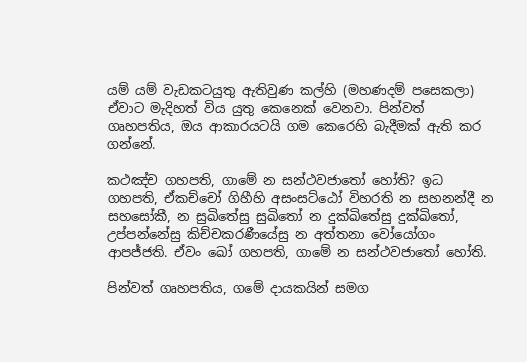යම් යම් වැඩකටයුතු ඇතිවුණ කල්හි (මහණදම් පසෙකලා) ඒවාට මැදිහත් විය යුතු කෙනෙක් වෙනවා. පින්වත් ගෘහපතිය, ඔය ආකාරයටයි ගම කෙරෙහි බැදීමක් ඇති කර ගන්නේ.

කථඤ්‌ච ගහපති, ගාමේ න සන්‌ථවජාතෝ හෝති? ඉධ ගහපති, ඒකච්චෝ ගිහීහි අසංසට්‌ඨෝ විහරති න සහනන්දී න සහසෝකී, න සුඛිතේසු සුඛිතෝ න දුක්‌ඛිතේසු දුක්‌ඛිතෝ, උප්‌පන්‌නේසු කිච්‌චකරණීයේසු න අත්‌තනා වෝයෝගං ආපජ්‌ජති. ඒවං ඛෝ ගහපති, ගාමේ න සන්‌ථවජාතෝ හෝති.

පින්වත් ගෘහපතිය, ගමේ දායකයින් සමග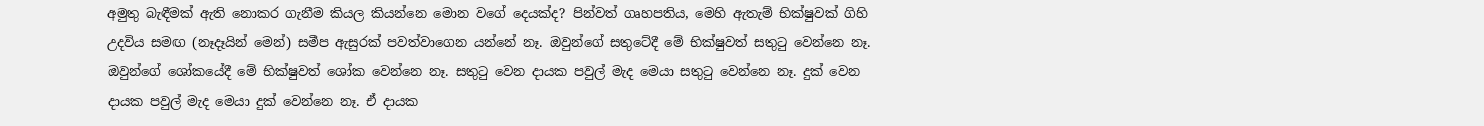අමුතු බැඳීමක් ඇති නොකර ගැනීම කියල කියන්නෙ මොන වගේ දෙයක්ද? පින්වත් ගෘහපතිය, මෙහි ඇතැම් භික්ෂුවක් ගිහි උදවිය සමඟ (නෑදෑයින් මෙන්) සමීප ඇසුරක් පවත්වාගෙන යන්නේ නෑ. ඔවුන්ගේ සතුටේදී මේ භික්ෂුවත් සතුටු වෙන්නෙ නෑ. ඔවුන්ගේ ශෝකයේදී මේ භික්ෂුවත් ශෝක වෙන්නෙ නෑ. සතුටු වෙන දායක පවුල් මැද මෙයා සතුටු වෙන්නෙ නෑ. දුක් වෙන දායක පවුල් මැද මෙයා දුක් වෙන්නෙ නෑ. ඒ දායක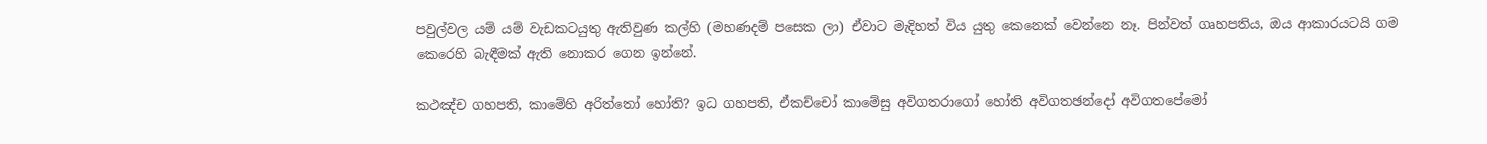පවුල්වල යම් යම් වැඩකටයුතු ඇතිවුණ කල්හි (මහණදම් පසෙක ලා) ඒවාට මැදිහත් විය යුතු කෙනෙක් වෙන්නෙ නෑ. පින්වත් ගෘහපතිය, ඔය ආකාරයටයි ගම කෙරෙහි බැඳීමක් ඇති නොකර ගෙන ඉන්නේ.

කථඤ්‌ච ගහපති, කාමේහි අරිත්තෝ හෝති? ඉධ ගහපති, ඒකච්චෝ කාමේසු අවිගතරාගෝ හෝති අවිගතඡන්දෝ අවිගතපේමෝ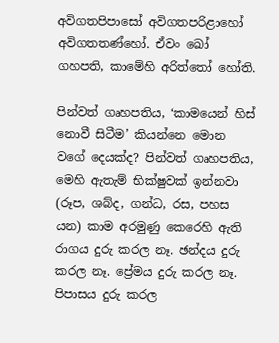අවිගතපිපාසෝ අවිගතපරිළාහෝ අවිගතතණ්‌හෝ. ඒවං ඛෝ ගහපති, කාමේහි අරිත්තෝ හෝති.

පින්වත් ගෘහපතිය, ‘කාමයෙන් හිස් නොවී සිටීම’ කියන්නෙ මොන වගේ දෙයක්ද? පින්වත් ගෘහපතිය, මෙහි ඇතැම් භික්ෂුවක් ඉන්නවා (රූප, ශබ්ද, ගන්ධ, රස, පහස යන) කාම අරමුණු කෙරෙහි ඇති රාගය දුරු කරල නෑ. ඡන්දය දුරු කරල නෑ. ප්‍රේමය දුරු කරල නෑ. පිපාසය දුරු කරල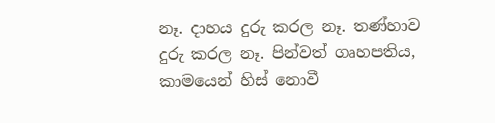නෑ. දාහය දුරු කරල නෑ. තණ්හාව දුරු කරල නෑ. පින්වත් ගෘහපතිය, කාමයෙන් හිස් නොවී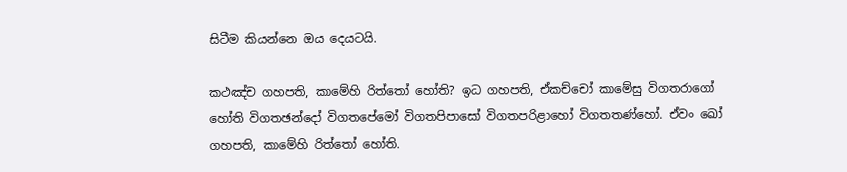සිටීම කියන්නෙ ඔය දෙයටයි.

කථඤ්‌ච ගහපති, කාමේහි රිත්තෝ හෝති? ඉධ ගහපති, ඒකච්චෝ කාමේසු විගතරාගෝ හෝති විගතඡන්දෝ විගතපේමෝ විගතපිපාසෝ විගතපරිළාහෝ විගතතණ්‌හෝ. ඒවං ඛෝ ගහපති, කාමේහි රිත්තෝ හෝති.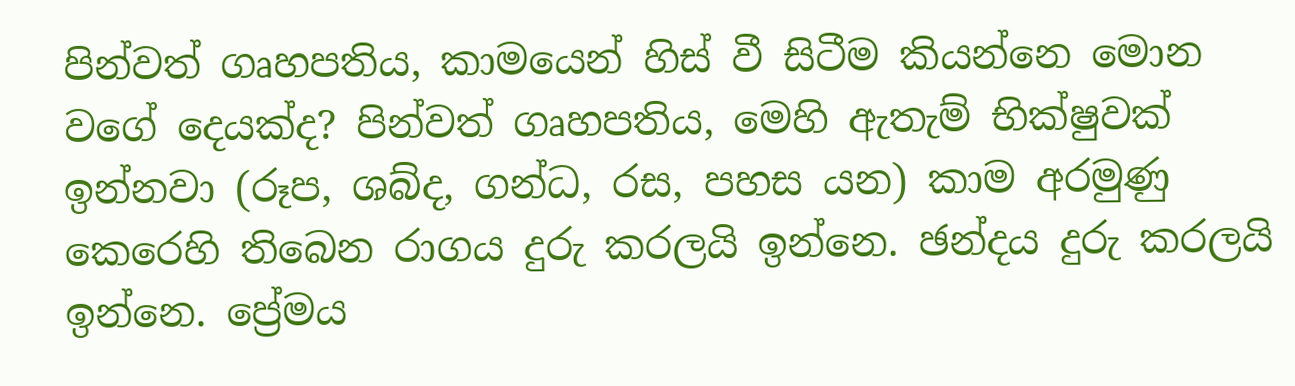පින්වත් ගෘහපතිය, කාමයෙන් හිස් වී සිටීම කියන්නෙ මොන වගේ දෙයක්ද? පින්වත් ගෘහපතිය, මෙහි ඇතැම් භික්ෂුවක් ඉන්නවා (රූප, ශබ්ද, ගන්ධ, රස, පහස යන) කාම අරමුණු කෙරෙහි තිබෙන රාගය දුරු කරලයි ඉන්නෙ. ඡන්දය දුරු කරලයි ඉන්නෙ. ප්‍රේමය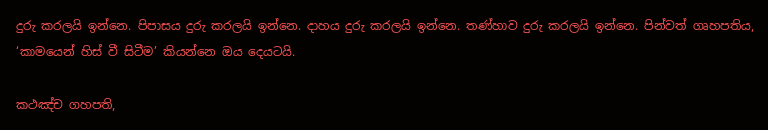දුරු කරලයි ඉන්නෙ. පිපාසය දුරු කරලයි ඉන්නෙ. දාහය දුරු කරලයි ඉන්නෙ. තණ්හාව දුරු කරලයි ඉන්නෙ. පින්වත් ගෘහපතිය, ‘කාමයෙන් හිස් වී සිටීම’ කියන්නෙ ඔය දෙයටයි.

කථඤ්‌ච ගහපති,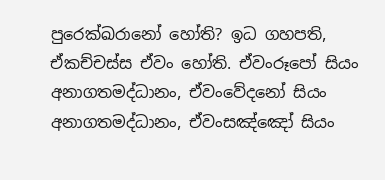පුරෙක්‌ඛරානෝ හෝති? ඉධ ගහපති, ඒකච්චස්‌ස ඒවං හෝති. ඒවංරූපෝ සියං අනාගතමද්‌ධානං, ඒවංවේදනෝ සියං අනාගතමද්‌ධානං, ඒවංසඤ්‌ඤෝ සියං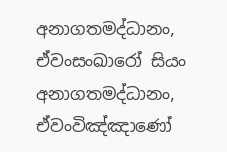අනාගතමද්‌ධානං, ඒවංසංඛාරෝ සියං අනාගතමද්‌ධානං, ඒවංවිඤ්‌ඤාණෝ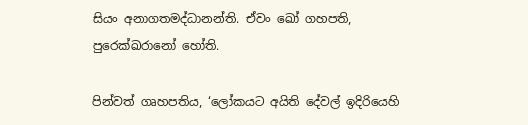සියං අනාගතමද්‌ධානන්‌ති. ඒවං ඛෝ ගහපති, පුරෙක්‌ඛරානෝ හෝති.

පින්වත් ගෘහපතිය, ‘ලෝකයට අයිති දේවල් ඉදිරියෙහි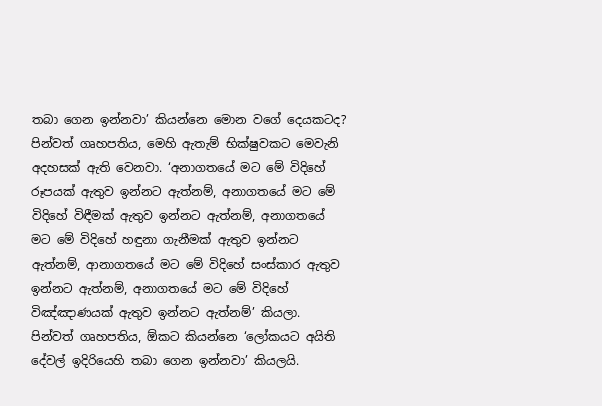තබා ගෙන ඉන්නවා’ කියන්නෙ මොන වගේ දෙයකටද? පින්වත් ගෘහපතිය, මෙහි ඇතැම් භික්ෂුවකට මෙවැනි අදහසක් ඇති වෙනවා. ‘අනාගතයේ මට මේ විදිහේ රූපයක් ඇතුව ඉන්නට ඇත්නම්, අනාගතයේ මට මේ විදිහේ විඳීමක් ඇතුව ඉන්නට ඇත්නම්, අනාගතයේ මට මේ විදිහේ හඳුනා ගැනීමක් ඇතුව ඉන්නට ඇත්නම්, ආනාගතයේ මට මේ විදිහේ සංස්කාර ඇතුව ඉන්නට ඇත්නම්, අනාගතයේ මට මේ විදිහේ විඤ්ඤාණයක් ඇතුව ඉන්නට ඇත්නම්’ කියලා. පින්වත් ගෘහපතිය, ඕකට කියන්නෙ ‘ලෝකයට අයිති දේවල් ඉදිරියෙහි තබා ගෙන ඉන්නවා’ කියලයි.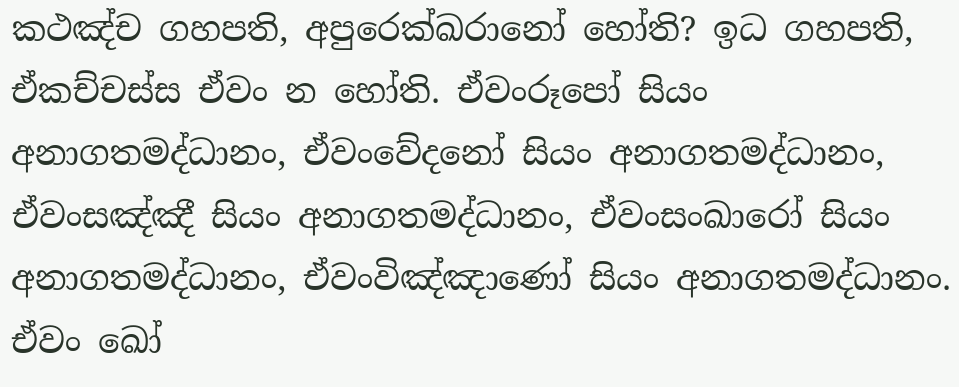කථඤ්‌ච ගහපති, අපුරෙක්‌ඛරානෝ හෝති? ඉධ ගහපති, ඒකච්චස්‌ස ඒවං න හෝති. ඒවංරූපෝ සියං අනාගතමද්‌ධානං, ඒවංවේදනෝ සියං අනාගතමද්‌ධානං, ඒවංසඤ්‌ඤී සියං අනාගතමද්‌ධානං, ඒවංසංඛාරෝ සියං අනාගතමද්‌ධානං, ඒවංවිඤ්‌ඤාණෝ සියං අනාගතමද්‌ධානං. ඒවං ඛෝ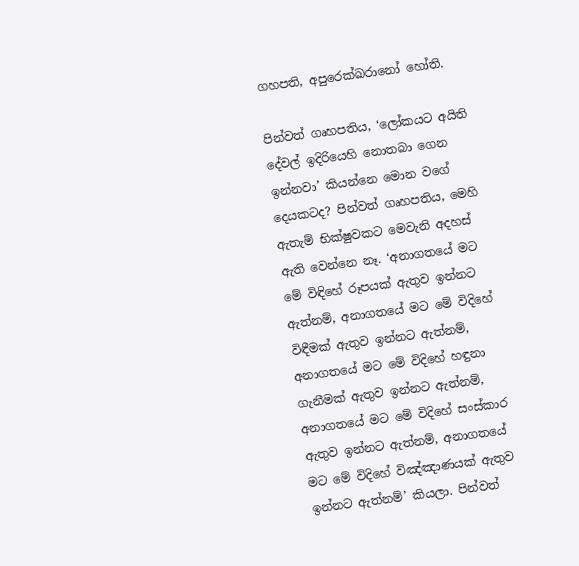ගහපති, අපුරෙක්‌ඛරානෝ හෝති.

පින්වත් ගෘහපතිය, ‘ලෝකයට අයිති දේවල් ඉදිරියෙහි නොතබා ගෙන ඉන්නවා’ කියන්නෙ මොන වගේ දෙයකටද? පින්වත් ගෘහපතිය, මෙහි ඇතැම් භික්ෂුවකට මෙවැනි අදහස් ඇති වෙන්නෙ නෑ. ‘අනාගතයේ මට මේ විඳිහේ රූපයක් ඇතුව ඉන්නට ඇත්නම්, අනාගතයේ මට මේ විදිහේ විඳීමක් ඇතුව ඉන්නට ඇත්නම්, අනාගතයේ මට මේ විදිහේ හඳුනා ගැනීමක් ඇතුව ඉන්නට ඇත්නම්, අනාගතයේ මට මේ විදිහේ සංස්කාර ඇතුව ඉන්නට ඇත්නම්, අනාගතයේ මට මේ විදිහේ විඤ්ඤාණයක් ඇතුව ඉන්නට ඇත්නම්’ කියලා. පින්වත්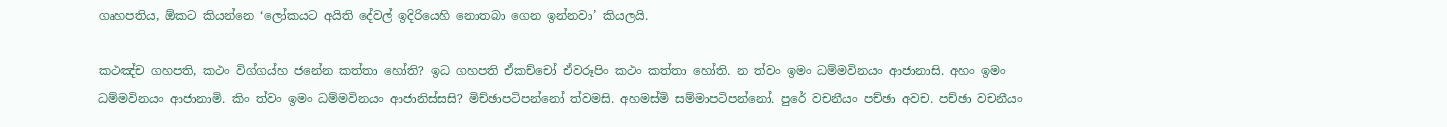ගෘහපතිය, ඕකට කියන්නෙ ‘ලෝකයට අයිති දේවල් ඉදිරියෙහි නොතබා ගෙන ඉන්නවා’ කියලයි.

කථඤ්‌ච ගහපති, කථං විග්‌ගය්‌හ ජනේන කත්‌තා හෝති? ඉධ ගහපති ඒකච්චෝ ඒවරූපිං කථං කත්‌තා හෝති. න ත්‌වං ඉමං ධම්‌මවිනයං ආජානාසි. අහං ඉමං ධම්‌මවිනයං ආජානාමි. කිං ත්‌වං ඉමං ධම්‌මවිනයං ආජානිස්‌සසි? මිච්‌ඡාපටිපන්නෝ ත්‌වමසි. අහමස්‌මි සම්‌මාපටිපන්නෝ. පුරේ වචනීයං පච්‌ඡා අවච. පච්‌ඡා වචනීයං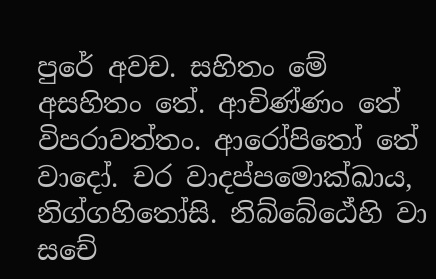පුරේ අවච. සහිතං මේ අසහිතං තේ. ආචිණ්‌ණං තේ විපරාවත්‌තං. ආරෝපිතෝ තේ වාදෝ. චර වාදප්‌පමොක්‌ඛාය, නිග්‌ගහිතෝසි. නිබ්‌බේඨේහි වා සචේ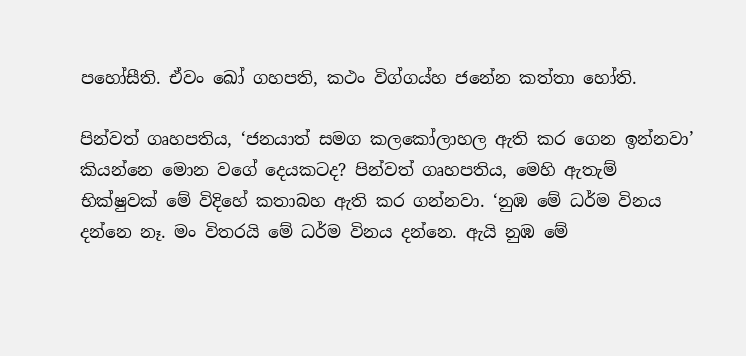පහෝසීති. ඒවං ඛෝ ගහපති, කථං විග්‌ගය්‌හ ජනේන කත්‌තා හෝති.

පින්වත් ගෘහපතිය, ‘ජනයාත් සමග කලකෝලාහල ඇති කර ගෙන ඉන්නවා’ කියන්නෙ මොන වගේ දෙයකටද? පින්වත් ගෘහපතිය, මෙහි ඇතැම් භික්ෂුවක් මේ විදිහේ කතාබහ ඇති කර ගන්නවා. ‘නුඹ මේ ධර්ම විනය දන්නෙ නෑ. මං විතරයි මේ ධර්ම විනය දන්නෙ. ඇයි නුඹ මේ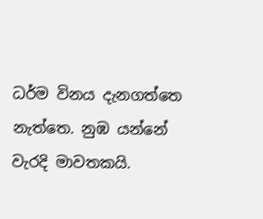ධර්ම විනය දැනගත්තෙ නැත්තෙ. නුඹ යන්නේ වැරදි මාවතකයි.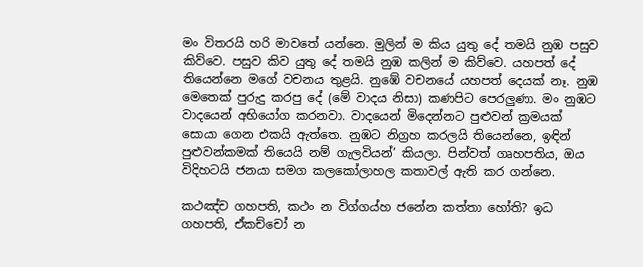මං විතරයි හරි මාවතේ යන්නෙ. මුලින් ම කිය යුතු දේ තමයි නුඹ පසුව කිව්වෙ. පසුව කිව යුතු දේ තමයි නුඹ කලින් ම කිව්වෙ. යහපත් දේ තියෙන්නෙ මගේ වචනය තුළයි. නුඹේ වචනයේ යහපත් දෙයක් නෑ. නුඹ මෙතෙක් පුරුදු කරපු දේ (මේ වාදය නිසා) කණපිට පෙරලුණා. මං නුඹට වාදයෙන් අභියෝග කරනවා. වාදයෙන් මිදෙන්නට පුළුවන් ක්‍රමයක් සොයා ගෙන එකයි ඇත්තෙ. නුඹට නිග්‍රහ කරලයි තියෙන්නෙ, ඉඳින් පුළුවන්කමක් තියෙයි නම් ගැලවියන්’ කියලා. පින්වත් ගෘහපතිය, ඔය විදිහටයි ජනයා සමග කලකෝලාහල කතාවල් ඇති කර ගන්නෙ.

කථඤ්‌ච ගහපති, කථං න විග්‌ගය්‌හ ජනේන කත්‌තා හෝති? ඉධ ගහපති, ඒකච්චෝ න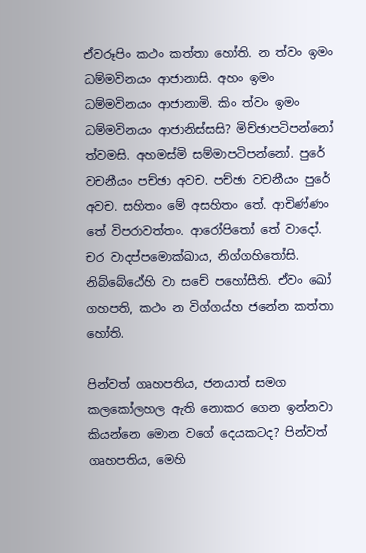ඒවරූපිං කථං කත්‌තා හෝති. න ත්‌වං ඉමං ධම්‌මවිනයං ආජානාසි. අහං ඉමං ධම්‌මවිනයං ආජානාමි. කිං ත්‌වං ඉමං ධම්‌මවිනයං ආජානිස්‌සසි? මිච්‌ඡාපටිපන්නෝ ත්‌වමසි. අහමස්‌මි සම්‌මාපටිපන්නෝ. පුරේ වචනීයං පච්‌ඡා අවච. පච්‌ඡා වචනීයං පුරේ අවච. සහිතං මේ අසහිතං තේ. ආචිණ්‌ණං තේ විපරාවත්‌තං. ආරෝපිතෝ තේ වාදෝ. චර වාදප්‌පමොක්‌ඛාය, නිග්‌ගහිතෝසි. නිබ්‌බේඨේහි වා සචේ පහෝසීති. ඒවං ඛෝ ගහපති, කථං න විග්‌ගය්‌හ ජනේන කත්‌තා හෝති.

පින්වත් ගෘහපතිය, ජනයාත් සමග කලකෝලහල ඇති නොකර ගෙන ඉන්නවා කියන්නෙ මොන වගේ දෙයකටද? පින්වත් ගෘහපතිය, මෙහි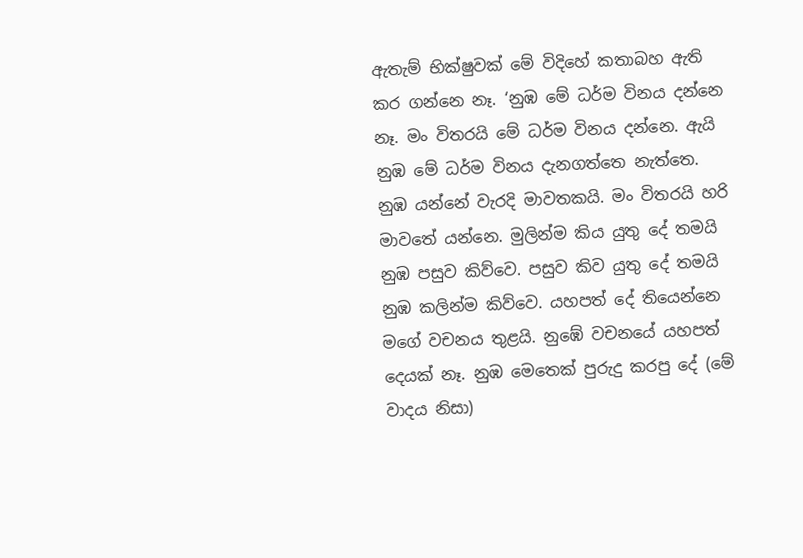ඇතැම් භික්ෂුවක් මේ විදිහේ කතාබහ ඇති කර ගන්නෙ නෑ. ‘නුඹ මේ ධර්ම විනය දන්නෙ නෑ. මං විතරයි මේ ධර්ම විනය දන්නෙ. ඇයි නුඹ මේ ධර්ම විනය දැනගත්තෙ නැත්තෙ. නුඹ යන්නේ වැරදි මාවතකයි. මං විතරයි හරි මාවතේ යන්නෙ. මුලින්ම කිය යුතු දේ තමයි නුඹ පසුව කිව්වෙ. පසුව කිව යුතු දේ තමයි නුඹ කලින්ම කිව්වෙ. යහපත් දේ තියෙන්නෙ මගේ වචනය තුළයි. නුඹේ වචනයේ යහපත් දෙයක් නෑ. නුඹ මෙතෙක් පුරුදු කරපු දේ (මේ වාදය නිසා)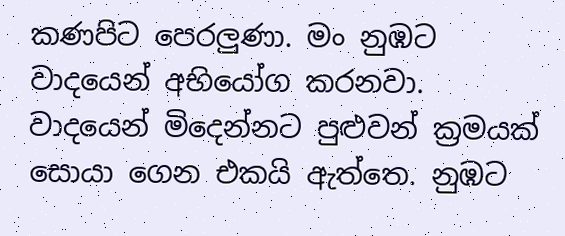කණපිට පෙරලුණා. මං නුඹට වාදයෙන් අභියෝග කරනවා. වාදයෙන් මිදෙන්නට පුළුවන් ක්‍රමයක් සොයා ගෙන එකයි ඇත්තෙ. නුඹට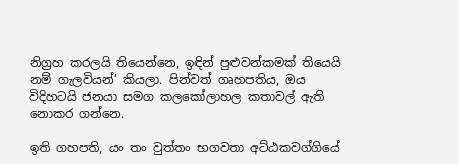නිග්‍රහ කරලයි තියෙන්නෙ, ඉඳින් පුළුවන්කමක් තියෙයි නම් ගැලවියන්’ කියලා. පින්වත් ගෘහපතිය, ඔය විදිහටයි ජනයා සමග කලකෝලාහල කතාවල් ඇති නොකර ගන්නෙ.

ඉති ගහපති, යං තං වුත්‌තං භගවතා අට්‌ඨකවග්‌ගියේ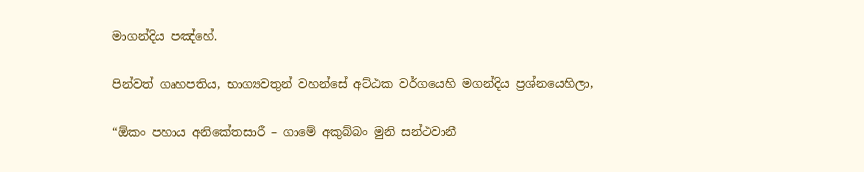මාගන්දිය පඤ්‌හේ.

පින්වත් ගෘහපතිය, භාග්‍යවතුන් වහන්සේ අට්ඨක වර්ගයෙහි මගන්දිය ප්‍රශ්නයෙහිලා,

“ඕකං පහාය අනිකේතසාරී – ගාමේ අකුබ්බං මුනි සන්ථවානී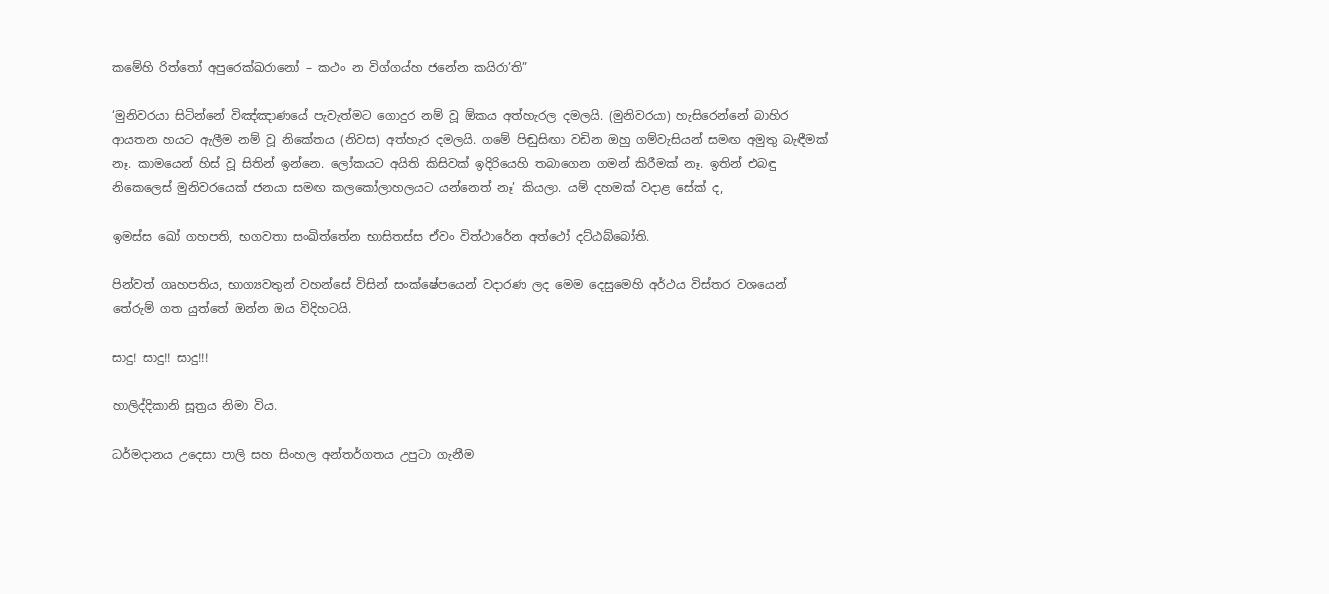කමේහි රිත්තෝ අපුරෙක්ඛරානෝ – කථං න විග්ගය්හ ජනේන කයිරා’ති”

‘මුනිවරයා සිටින්නේ විඤ්ඤාණයේ පැවැත්මට ගොදුර නම් වූ ඕකය අත්හැරල දමලයි. (මුනිවරයා) හැසිරෙන්නේ බාහිර ආයතන හයට ඇලීම නම් වූ නිකේතය (නිවස) අත්හැර දමලයි. ගමේ පිඬුසිඟා වඩින ඔහු ගම්වැසියන් සමඟ අමුතු බැඳීමක් නෑ. කාමයෙන් හිස් වූ සිතින් ඉන්නෙ. ලෝකයට අයිති කිසිවක් ඉදිරියෙහි තබාගෙන ගමන් කිරීමක් නෑ. ඉතින් එබඳු නිකෙලෙස් මුනිවරයෙක් ජනයා සමඟ කලකෝලාහලයට යන්නෙත් නෑ’ කියලා. යම් දහමක් වදාළ සේක් ද,

ඉමස්‌ස ඛෝ ගහපති, භගවතා සංඛිත්‌තේන භාසිතස්‌ස ඒවං විත්ථාරේන අත්ථෝ දට්ඨබ්බෝති.

පින්වත් ගෘහපතිය, භාග්‍යවතුන් වහන්සේ විසින් සංක්ෂේපයෙන් වදාරණ ලද මෙම දෙසුමෙහි අර්ථය විස්තර වශයෙන් තේරුම් ගත යුත්තේ ඔන්න ඔය විදිහටයි.

සාදු! සාදු!! සාදු!!!

හාලිද්දිකානි සූත්‍රය නිමා විය.

ධර්මදානය උදෙසා පාලි සහ සිංහල අන්තර්ගතය උපුටා ගැනීම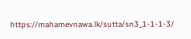https://mahamevnawa.lk/sutta/sn3_1-1-1-3/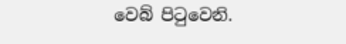වෙබ් පිටුවෙනි.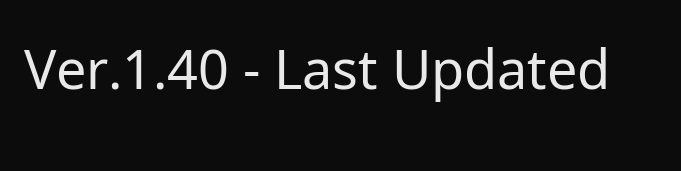Ver.1.40 - Last Updated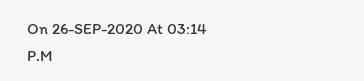On 26-SEP-2020 At 03:14 P.M